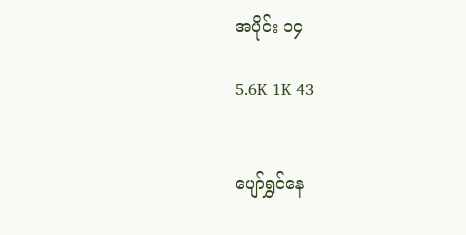အပိုင်း ၁၄

5.6K 1K 43


ပျော်ရွှင်နေ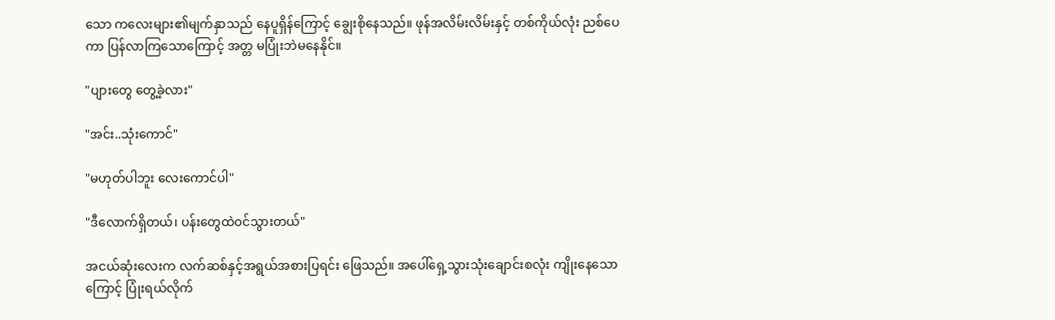သော ကလေးများ၏မျက်နှာသည် နေပူရှိန်ကြောင့် ချွေးစိုနေသည်။ ဖုန်အလိမ်းလိမ်းနှင့် တစ်ကိုယ်လုံး ညစ်ပေကာ ပြန်လာကြသောကြောင့် အတ္တ မပြုံးဘဲမနေနိုင်။

"ပျားတွေ တွေ့ခဲ့လား"

"အင်း..သုံးကောင်"

"မဟုတ်ပါဘူး လေးကောင်ပါ"

"ဒီလောက်ရှိတယ်၊ ပန်းတွေထဲ၀င်သွားတယ်"

အငယ်ဆုံးလေးက လက်ဆစ်နှင့်အရွယ်အစားပြရင်း ဖြေသည်။ အပေါ်ရှေ့သွားသုံးချောင်းစလုံး ကျိုးနေသောကြောင့် ပြုံးရယ်လိုက်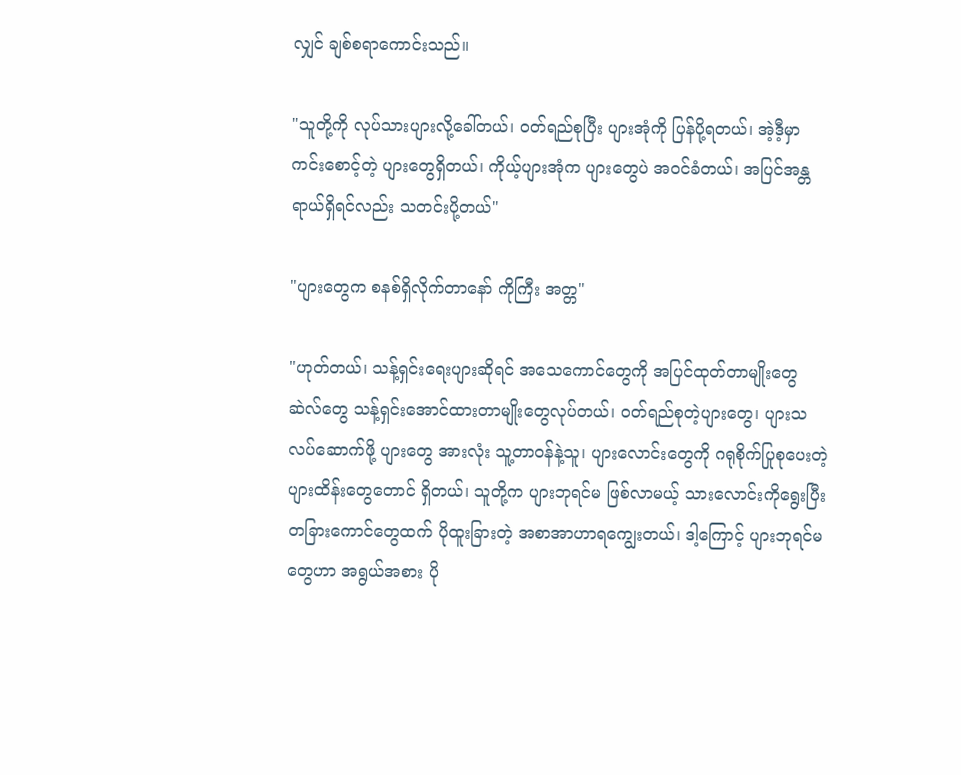လျှင် ချစ်စရာကောင်းသည်။

"သူတို့ကို လုပ်သားပျားလို့ခေါ်တယ်၊ ၀တ်ရည်စုပြီး ပျားအုံကို ပြန်ပို့ရတယ်၊ အဲ့ဒီ့မှာ ကင်းစောင့်တဲ့ ပျားတွေရှိတယ်၊ ကိုယ့်ပျားအုံက ပျားတွေပဲ အ၀င်ခံတယ်၊ အပြင်အန္တရာယ်ရှိရင်လည်း သတင်းပို့တယ်"

"ပျားတွေက စနစ်ရှိလိုက်တာနော် ကိုကြီး အတ္တ"

"ဟုတ်တယ်၊ သန့်ရှင်းရေးပျားဆိုရင် အသေကောင်တွေကို အပြင်ထုတ်တာမျိုးတွေ ဆဲလ်တွေ သန့်ရှင်းအောင်ထားတာမျိုးတွေလုပ်တယ်၊ ၀တ်ရည်စုတဲ့ပျားတွေ၊ ပျားသလပ်ဆောက်ဖို့ ပျားတွေ အားလုံး သူ့တာ၀န်နဲ့သူ၊ ပျားလောင်းတွေကို ဂရုစိုက်ပြုစုပေးတဲ့ ပျားထိန်းတွေတောင် ရှိတယ်၊ သူတို့က ပျားဘုရင်မ ဖြစ်လာမယ့် သားလောင်းကိုရွေးပြီး တခြားကောင်တွေထက် ပိုထူးခြားတဲ့ အစာအာဟာရကျွေးတယ်၊ ဒါ့ကြောင့် ပျားဘုရင်မတွေဟာ အရွယ်အစား ပို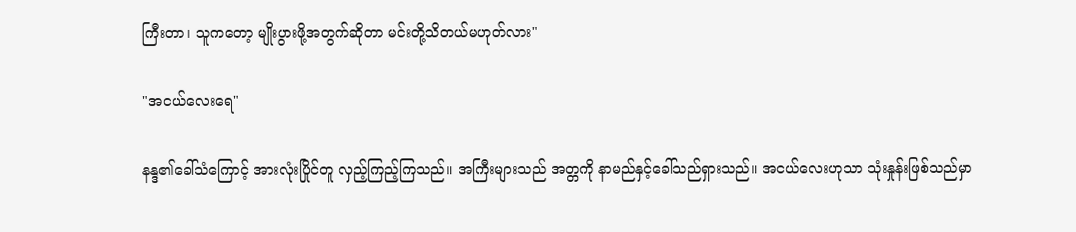ကြီးတာ၊ သူကတော့ မျိုးပွားဖို့အတွက်ဆိုတာ မင်းတို့သိတယ်မဟုတ်လား"

"အငယ်လေးရေ"

နန္ဒ၏ခေါ်သံကြောင့် အားလုံးပြိုင်တူ လှည့်ကြည့်ကြသည်။ အကြီးများသည် အတ္တကို နာမည်နှင့်ခေါ်သည်ရှားသည်။ အငယ်လေးဟုသာ သုံးနှုန်းဖြစ်သည်မှာ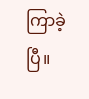ကြာခဲ့ပြီ။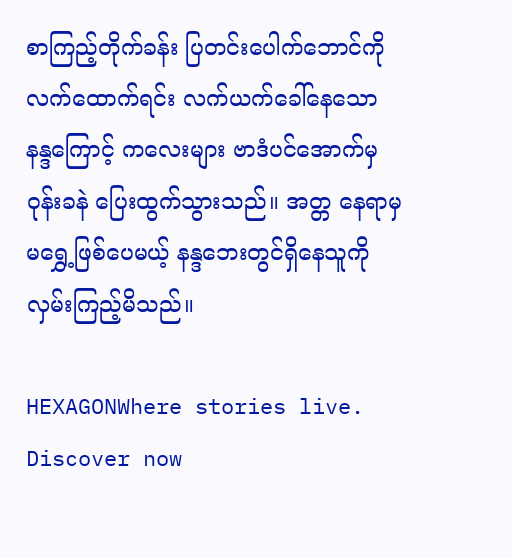စာကြည့်တိုက်ခန်း ပြတင်းပေါက်ဘောင်ကို လက်ထောက်ရင်း လက်ယက်ခေါ်နေသော နန္ဒကြောင့် ကလေးများ ဗာဒံပင်အောက်မှ ၀ုန်းခနဲ ပြေးထွက်သွားသည်။ အတ္တ နေရာမှမရွှေ့ဖြစ်ပေမယ့် နန္ဒဘေးတွင်ရှိနေသူကို လှမ်းကြည့်မိသည်။

HEXAGONWhere stories live. Discover now